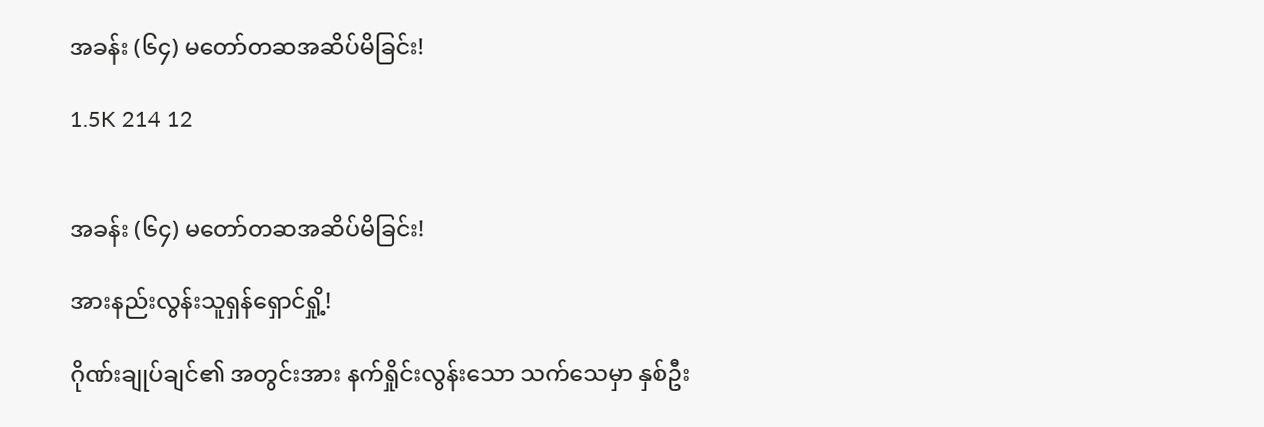အခန်း (၆၄) မတော်တဆအဆိပ်မိခြင်း!

1.5K 214 12


အခန်း (၆၄) မတော်တဆအဆိပ်မိခြင်း!

အားနည်းလွန်းသူရှန်ရှောင်ရှို့!

ဂိုဏ်းချုပ်ချင်၏ အတွင်းအား နက်ရှိုင်းလွန်းသော သက်သေမှာ နှစ်ဦး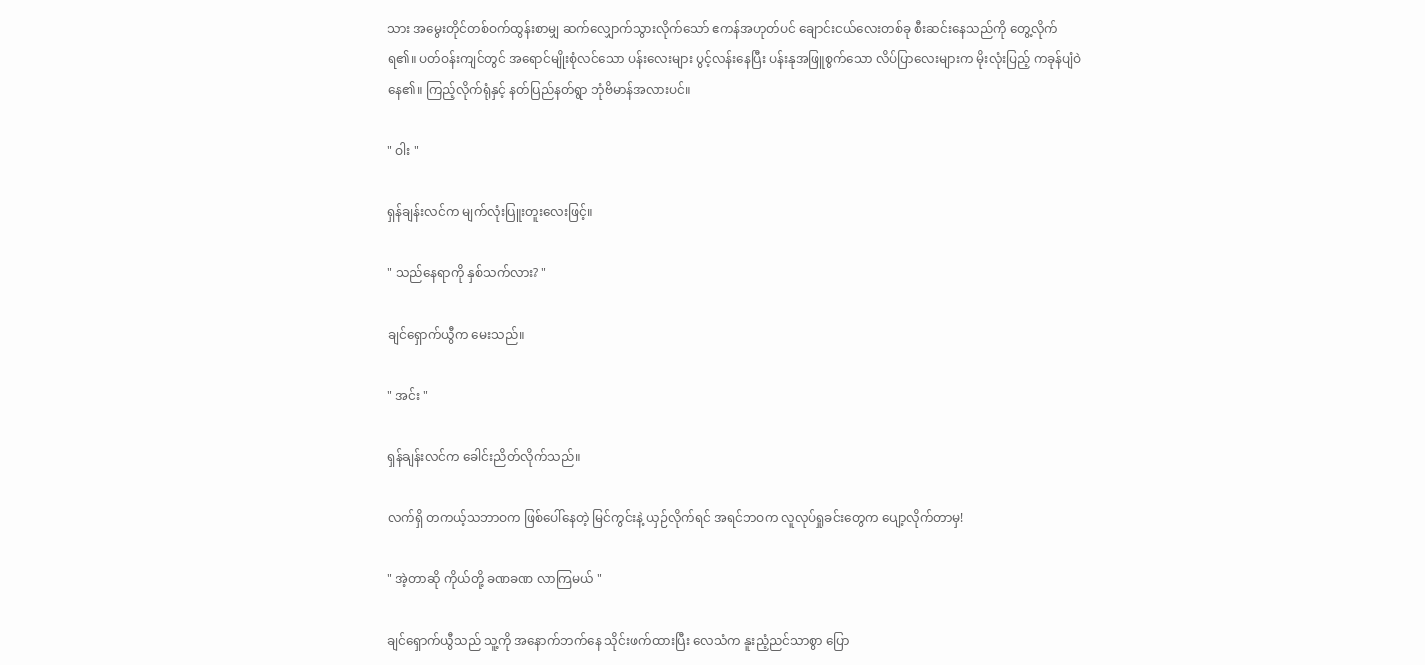သား အမွေးတိုင်တစ်ဝက်ထွန်းစာမျှ ဆက်လျှောက်သွားလိုက်သော် ဧကန်အဟုတ်ပင် ချောင်းငယ်လေးတစ်ခု စီးဆင်းနေသည်ကို တွေ့လိုက်ရ၏။ ပတ်ဝန်းကျင်တွင် အရောင်မျိုးစုံလင်သော ပန်းလေးများ ပွင့်လန်းနေပြီး ပန်းနုအဖြူစွက်သော လိပ်ပြာလေးများက မိုးလုံးပြည့် ကခုန်ပျံဝဲနေ၏။ ကြည့်လိုက်ရုံနှင့် နတ်ပြည်နတ်ရွာ ဘုံဗိမာန်အလားပင်။

" ဝါး "

ရှန်ချန်းလင်က မျက်လုံးပြူးတူးလေးဖြင့်။

" သည်နေရာကို နှစ်သက်လား? "

ချင်ရှောက်ယွီက မေးသည်။

" အင်း "

ရှန်ချန်းလင်က ခေါင်းညိတ်လိုက်သည်။

လက်ရှိ တကယ့်သဘာဝက ဖြစ်ပေါ်နေတဲ့ မြင်ကွင်းနဲ့ ယှဉ်လိုက်ရင် အရင်ဘဝက လူလုပ်ရှုခင်းတွေက ပျော့လိုက်တာမှ!

" အဲ့တာဆို ကိုယ်တို့ ခဏခဏ လာကြမယ် "

ချင်ရှောက်ယွီသည် သူ့ကို အနောက်ဘက်နေ သိုင်းဖက်ထားပြီး လေသံက နူးညံ့ညင်သာစွာ ပြော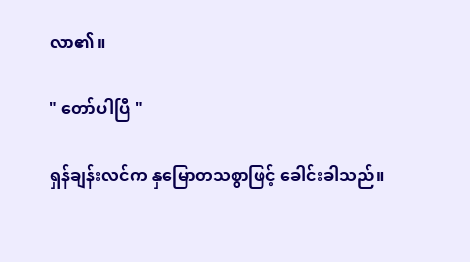လာ၏။

" တော်ပါပြီ "

ရှန်ချန်းလင်က နှမြောတသစွာဖြင့် ခေါင်းခါသည်။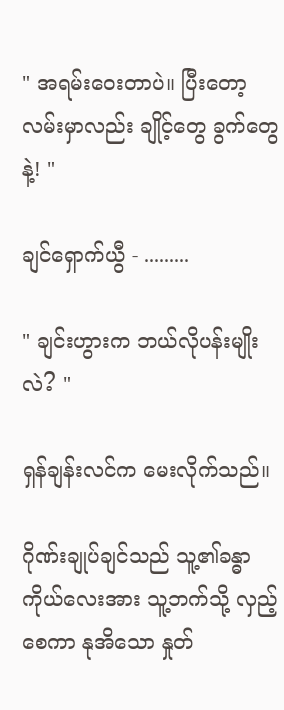" အရမ်းဝေးတာပဲ။ ပြီးတော့ လမ်းမှာလည်း ချိုင့်တွေ ခွက်တွေနဲ့! "

ချင်ရှောက်ယွီ - .........

" ချင်းဟွားက ဘယ်လိုပန်းမျိုးလဲ? "

ရှန်ချန်းလင်က မေးလိုက်သည်။

ဂိုဏ်းချုပ်ချင်သည် သူ့၏ခန္ဓာကိုယ်လေးအား သူ့ဘက်သို့ လှည့်စေကာ နုအိသော နှုတ်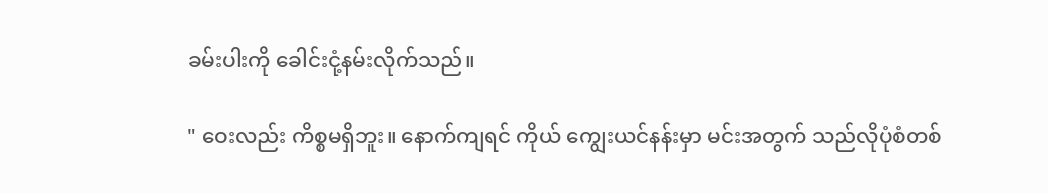ခမ်းပါးကို ခေါင်းငုံ့နမ်းလိုက်သည်။

" ဝေးလည်း ကိစ္စမရှိဘူး။ နောက်ကျရင် ကိုယ် ကျွေးယင်နန်းမှာ မင်းအတွက် သည်လိုပုံစံတစ်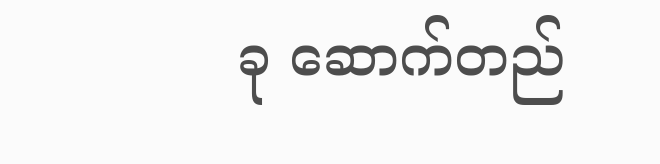ခု ဆောက်တည်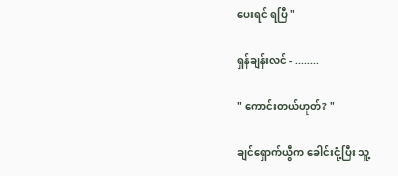ပေးရင် ရပြီ "

ရှန်ချန်းလင် - ........

" ကောင်းတယ်ဟုတ်? "

ချင်ရှောက်ယွီက ခေါင်းငုံ့ပြီး သူ့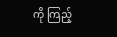ကို ကြည့်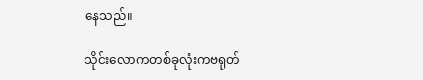နေသည်။

သိုင်းလောကတစ်ခုလုံးကဗရုတ်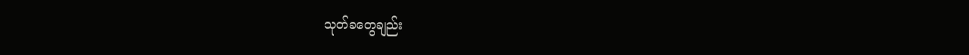သုတ်ခတွေချည်း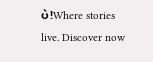ပဲ!Where stories live. Discover now